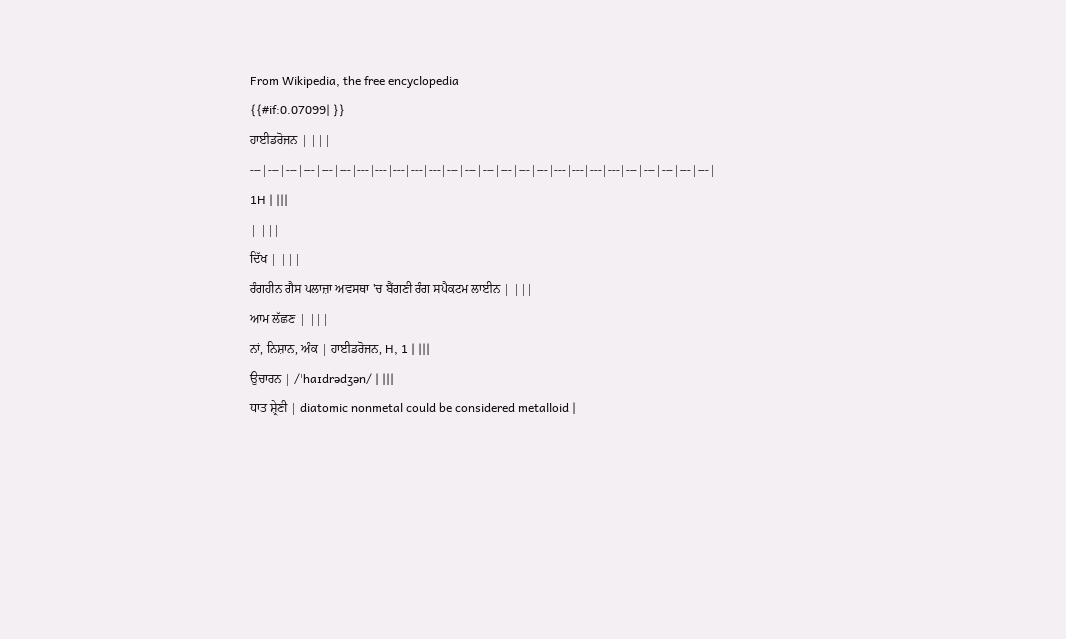From Wikipedia, the free encyclopedia
{{#if:0.07099| }}
ਹਾਈਡਰੋਜਨ | |||
---|---|---|---|---|---|---|---|---|---|---|---|---|---|---|---|---|---|---|---|---|---|---|---|---|---|
1H | |||
| |||
ਦਿੱਖ | |||
ਰੰਗਹੀਨ ਗੈਸ ਪਲਾਜ਼ਾ ਅਵਸਥਾ 'ਚ ਬੈਂਗਣੀ ਰੰਗ ਸਪੈਕਟਮ ਲਾਈਨ | |||
ਆਮ ਲੱਛਣ | |||
ਨਾਂ, ਨਿਸ਼ਾਨ, ਅੰਕ | ਹਾਈਡਰੋਜਨ, H, 1 | |||
ਉਚਾਰਨ | /ˈhaɪdrədʒən/ | |||
ਧਾਤ ਸ਼੍ਰੇਣੀ | diatomic nonmetal could be considered metalloid |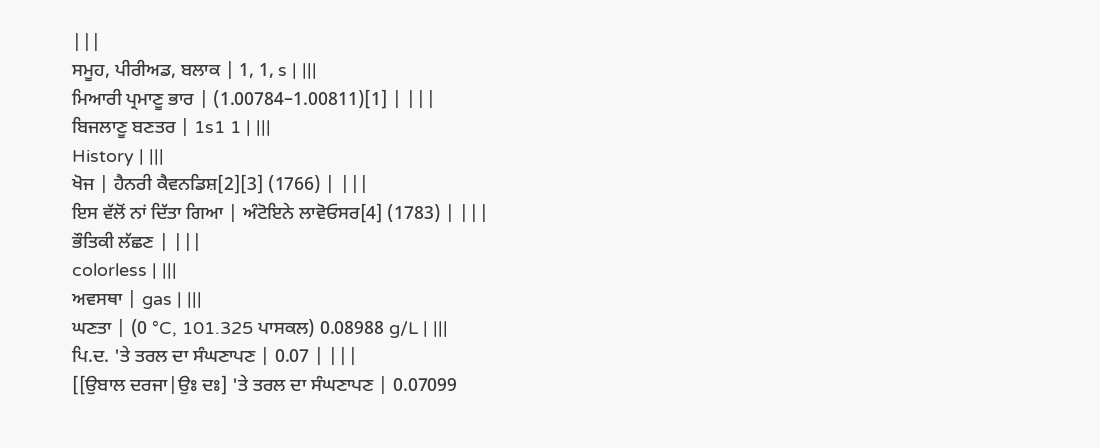|||
ਸਮੂਹ, ਪੀਰੀਅਡ, ਬਲਾਕ | 1, 1, s | |||
ਮਿਆਰੀ ਪ੍ਰਮਾਣੂ ਭਾਰ | (1.00784–1.00811)[1] | |||
ਬਿਜਲਾਣੂ ਬਣਤਰ | 1s1 1 | |||
History | |||
ਖੋਜ | ਹੈਨਰੀ ਕੈਵਨਡਿਸ਼[2][3] (1766) | |||
ਇਸ ਵੱਲੋਂ ਨਾਂ ਦਿੱਤਾ ਗਿਆ | ਅੰਟੋਇਨੇ ਲਾਵੋਓਸਰ[4] (1783) | |||
ਭੌਤਿਕੀ ਲੱਛਣ | |||
colorless | |||
ਅਵਸਥਾ | gas | |||
ਘਣਤਾ | (0 °C, 101.325 ਪਾਸਕਲ) 0.08988 g/L | |||
ਪਿ.ਦ. 'ਤੇ ਤਰਲ ਦਾ ਸੰਘਣਾਪਣ | 0.07 | |||
[[ਉਬਾਲ ਦਰਜਾ|ਉਃ ਦਃ] 'ਤੇ ਤਰਲ ਦਾ ਸੰਘਣਾਪਣ | 0.07099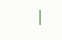|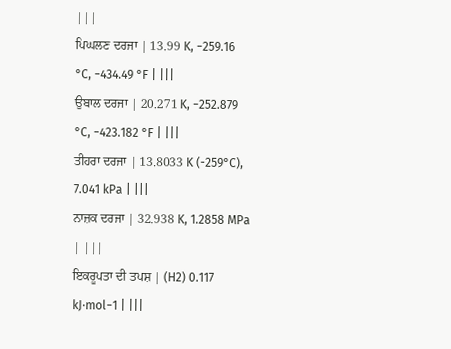|||
ਪਿਘਲਣ ਦਰਜਾ | 13.99 K, −259.16 °C, −434.49 °F | |||
ਉਬਾਲ ਦਰਜਾ | 20.271 K, −252.879 °C, −423.182 °F | |||
ਤੀਹਰਾ ਦਰਜਾ | 13.8033 K (-259°C), 7.041 kPa | |||
ਨਾਜ਼ਕ ਦਰਜਾ | 32.938 K, 1.2858 MPa | |||
ਇਕਰੂਪਤਾ ਦੀ ਤਪਸ਼ | (H2) 0.117 kJ·mol−1 | |||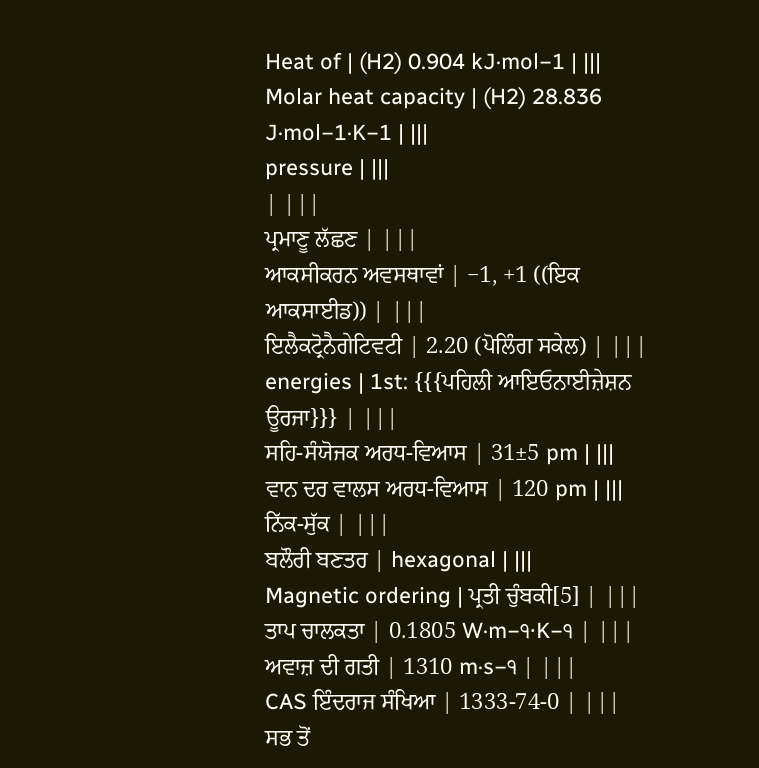Heat of | (H2) 0.904 kJ·mol−1 | |||
Molar heat capacity | (H2) 28.836 J·mol−1·K−1 | |||
pressure | |||
| |||
ਪ੍ਰਮਾਣੂ ਲੱਛਣ | |||
ਆਕਸੀਕਰਨ ਅਵਸਥਾਵਾਂ | −1, +1 ((ਇਕ ਆਕਸਾਈਡ)) | |||
ਇਲੈਕਟ੍ਰੋਨੈਗੇਟਿਵਟੀ | 2.20 (ਪੋਲਿੰਗ ਸਕੇਲ) | |||
energies | 1st: {{{ਪਹਿਲੀ ਆਇਓਨਾਈਜ਼ੇਸ਼ਨ ਊਰਜਾ}}} | |||
ਸਹਿ-ਸੰਯੋਜਕ ਅਰਧ-ਵਿਆਸ | 31±5 pm | |||
ਵਾਨ ਦਰ ਵਾਲਸ ਅਰਧ-ਵਿਆਸ | 120 pm | |||
ਨਿੱਕ-ਸੁੱਕ | |||
ਬਲੌਰੀ ਬਣਤਰ | hexagonal | |||
Magnetic ordering | ਪ੍ਰਤੀ ਚੁੰਬਕੀ[5] | |||
ਤਾਪ ਚਾਲਕਤਾ | 0.1805 W·m−੧·K−੧ | |||
ਅਵਾਜ਼ ਦੀ ਗਤੀ | 1310 m·s−੧ | |||
CAS ਇੰਦਰਾਜ ਸੰਖਿਆ | 1333-74-0 | |||
ਸਭ ਤੋਂ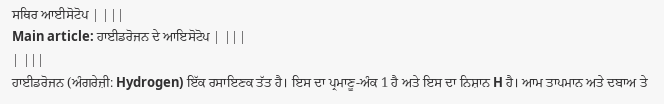ਸਥਿਰ ਆਈਸੋਟੋਪ | |||
Main article: ਹਾਈਡਰੋਜਨ ਦੇ ਆਇਸੋਟੋਪ | |||
| |||
ਹਾਈਡਰੋਜਨ (ਅੰਗਰੇਜ਼ੀ: Hydrogen) ਇੱਕ ਰਸਾਇਣਕ ਤੱਤ ਹੈ। ਇਸ ਦਾ ਪ੍ਰਮਾਣੂ-ਅੰਕ 1 ਹੈ ਅਤੇ ਇਸ ਦਾ ਨਿਸ਼ਾਨ H ਹੈ। ਆਮ ਤਾਪਮਾਨ ਅਤੇ ਦਬਾਅ ਤੇ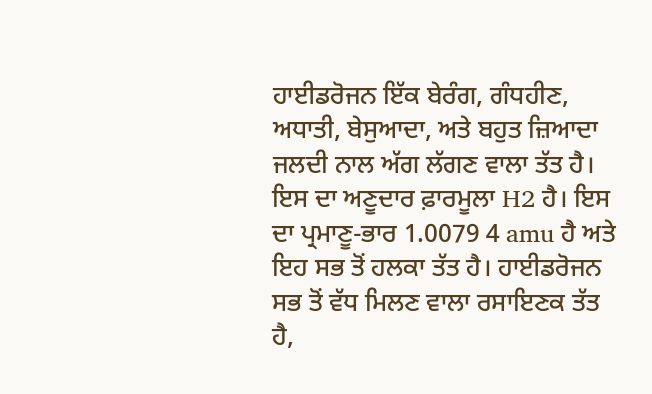ਹਾਈਡਰੋਜਨ ਇੱਕ ਬੇਰੰਗ, ਗੰਧਹੀਣ, ਅਧਾਤੀ, ਬੇਸੁਆਦਾ, ਅਤੇ ਬਹੁਤ ਜ਼ਿਆਦਾ ਜਲਦੀ ਨਾਲ ਅੱਗ ਲੱਗਣ ਵਾਲਾ ਤੱਤ ਹੈ। ਇਸ ਦਾ ਅਣੂਦਾਰ ਫ਼ਾਰਮੂਲਾ H2 ਹੈ। ਇਸ ਦਾ ਪ੍ਰਮਾਣੂ-ਭਾਰ 1.0079 4 amu ਹੈ ਅਤੇ ਇਹ ਸਭ ਤੋਂ ਹਲਕਾ ਤੱਤ ਹੈ। ਹਾਈਡਰੋਜਨ ਸਭ ਤੋਂ ਵੱਧ ਮਿਲਣ ਵਾਲਾ ਰਸਾਇਣਕ ਤੱਤ ਹੈ,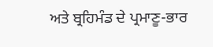ਅਤੇ ਬ੍ਰਹਿਮੰਡ ਦੇ ਪ੍ਰਮਾਣੂ-ਭਾਰ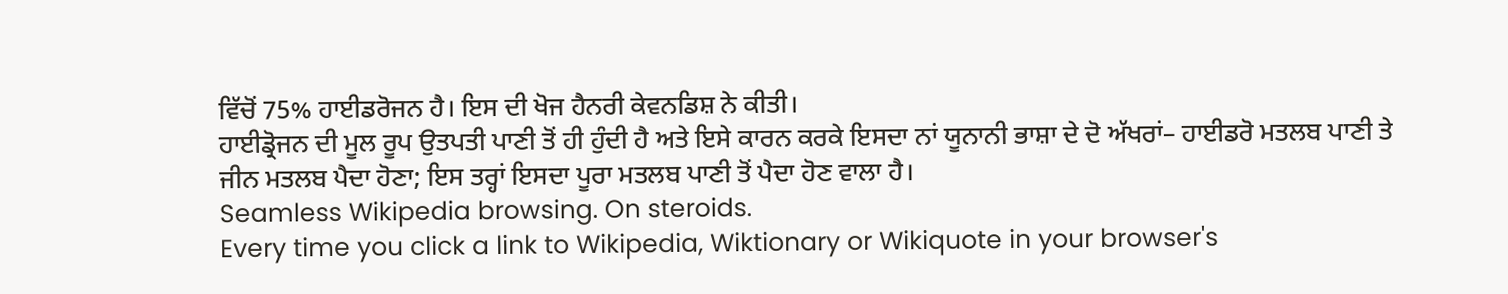ਵਿੱਚੋਂ 75% ਹਾਈਡਰੋਜਨ ਹੈ। ਇਸ ਦੀ ਖੋਜ ਹੈਨਰੀ ਕੇਵਨਡਿਸ਼ ਨੇ ਕੀਤੀ।
ਹਾਈਡ੍ਰੋਜਨ ਦੀ ਮੂਲ ਰੂਪ ਉਤਪਤੀ ਪਾਣੀ ਤੋਂ ਹੀ ਹੁੰਦੀ ਹੈ ਅਤੇ ਇਸੇ ਕਾਰਨ ਕਰਕੇ ਇਸਦਾ ਨਾਂ ਯੂਨਾਨੀ ਭਾਸ਼ਾ ਦੇ ਦੋ ਅੱਖਰਾਂ– ਹਾਈਡਰੋ ਮਤਲਬ ਪਾਣੀ ਤੇ ਜੀਨ ਮਤਲਬ ਪੈਦਾ ਹੋਣਾ; ਇਸ ਤਰ੍ਹਾਂ ਇਸਦਾ ਪੂਰਾ ਮਤਲਬ ਪਾਣੀ ਤੋਂ ਪੈਦਾ ਹੋਣ ਵਾਲਾ ਹੈ।
Seamless Wikipedia browsing. On steroids.
Every time you click a link to Wikipedia, Wiktionary or Wikiquote in your browser's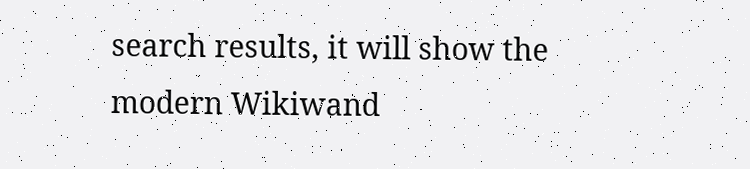search results, it will show the modern Wikiwand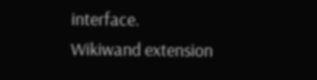interface.
Wikiwand extension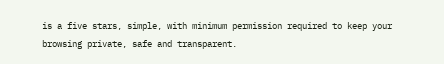is a five stars, simple, with minimum permission required to keep your browsing private, safe and transparent.